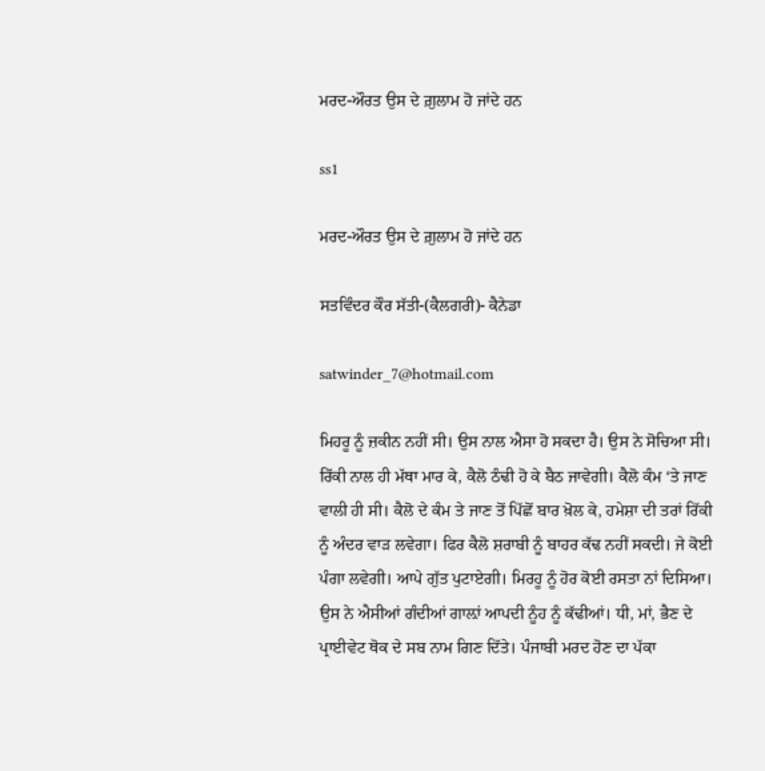ਮਰਦ-ਔਰਤ ਉਸ ਦੇ ਗ਼ੁਲਾਮ ਹੋ ਜਾਂਦੇ ਹਨ

ss1

ਮਰਦ-ਔਰਤ ਉਸ ਦੇ ਗ਼ੁਲਾਮ ਹੋ ਜਾਂਦੇ ਹਨ

ਸਤਵਿੰਦਰ ਕੌਰ ਸੱਤੀ-(ਕੈਲਗਰੀ)- ਕੈਨੇਡਾ

satwinder_7@hotmail.com

ਮਿਹਰੂ ਨੂੰ ਜ਼ਕੀਨ ਨਹੀਂ ਸੀ। ਉਸ ਨਾਲ ਐਸਾ ਹੋ ਸਕਦਾ ਹੈ। ਉਸ ਨੇ ਸੋਚਿਆ ਸੀ। ਰਿੱਕੀ ਨਾਲ ਹੀ ਮੱਥਾ ਮਾਰ ਕੇ, ਕੈਲੋ ਠੰਢੀ ਹੋ ਕੇ ਬੈਠ ਜਾਵੇਗੀ। ਕੈਲੋ ਕੰਮ ‘ਤੇ ਜਾਣ ਵਾਲੀ ਹੀ ਸੀ। ਕੈਲੋ ਦੇ ਕੰਮ ਤੇ ਜਾਣ ਤੋਂ ਪਿੱਛੋਂ ਬਾਰ ਖ਼ੋਲ ਕੇ, ਹਮੇਸ਼ਾ ਦੀ ਤਰਾਂ ਰਿੱਕੀ ਨੂੰ ਅੰਦਰ ਵਾੜ ਲਵੇਗਾ। ਫਿਰ ਕੈਲੋ ਸ਼ਰਾਬੀ ਨੂੰ ਬਾਹਰ ਕੱਢ ਨਹੀਂ ਸਕਦੀ। ਜੇ ਕੋਈ ਪੰਗਾ ਲਵੇਗੀ। ਆਪੇ ਗੁੱਤ ਪੁਟਾਏਗੀ। ਮਿਰਹੂ ਨੂੰ ਹੋਰ ਕੋਈ ਰਸਤਾ ਨਾਂ ਦਿਸਿਆ। ਉਸ ਨੇ ਐਸੀਆਂ ਗੰਦੀਆਂ ਗਾਲ਼ਾਂ ਆਪਦੀ ਨੂੰਹ ਨੂੰ ਕੱਢੀਆਂ। ਧੀ, ਮਾਂ, ਭੈਣ ਦੇ ਪ੍ਰਾਈਵੇਟ ਥੋਕ ਦੇ ਸਬ ਨਾਮ ਗਿਣ ਦਿੱਤੇ। ਪੰਜਾਬੀ ਮਰਦ ਹੋਣ ਦਾ ਪੱਕਾ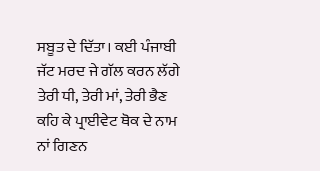ਸਬੂਤ ਦੇ ਦਿੱਤਾ। ਕਈ ਪੰਜਾਬੀ ਜੱਟ ਮਰਦ ਜੇ ਗੱਲ ਕਰਨ ਲੱਗੇ ਤੇਰੀ ਧੀ, ਤੇਰੀ ਮਾਂ, ਤੇਰੀ ਭੈਣ ਕਹਿ ਕੇ ਪ੍ਰਾਈਵੇਟ ਥੋਕ ਦੇ ਨਾਮ ਨਾਂ ਗਿਣਨ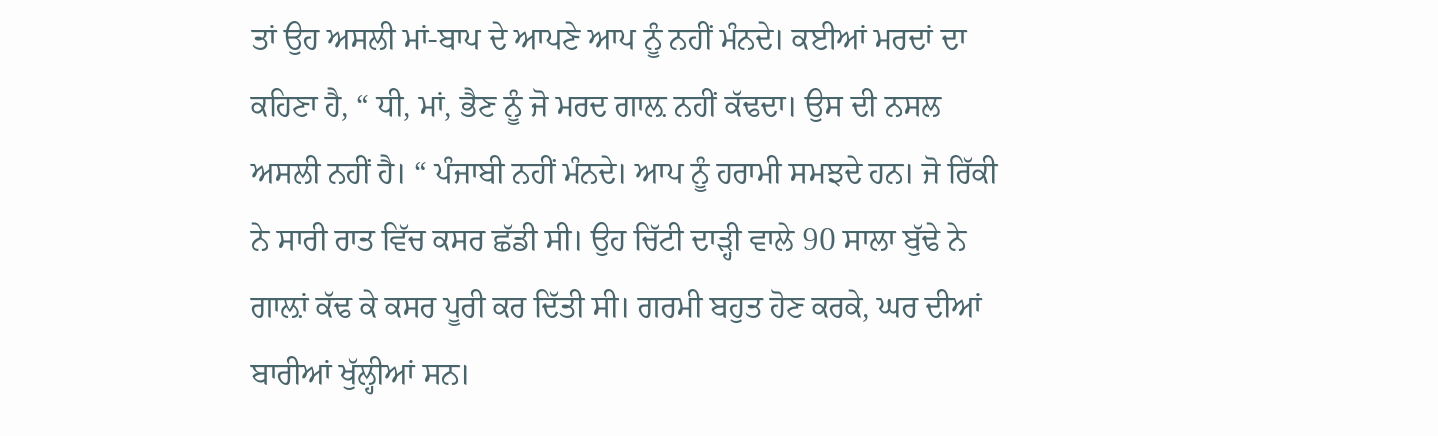ਤਾਂ ਉਹ ਅਸਲੀ ਮਾਂ-ਬਾਪ ਦੇ ਆਪਣੇ ਆਪ ਨੂੰ ਨਹੀਂ ਮੰਨਦੇ। ਕਈਆਂ ਮਰਦਾਂ ਦਾ ਕਹਿਣਾ ਹੈ, “ ਧੀ, ਮਾਂ, ਭੈਣ ਨੂੰ ਜੋ ਮਰਦ ਗਾਲ਼ ਨਹੀਂ ਕੱਢਦਾ। ਉਸ ਦੀ ਨਸਲ ਅਸਲੀ ਨਹੀਂ ਹੈ। “ ਪੰਜਾਬੀ ਨਹੀਂ ਮੰਨਦੇ। ਆਪ ਨੂੰ ਹਰਾਮੀ ਸਮਝਦੇ ਹਨ। ਜੋ ਰਿੱਕੀ ਨੇ ਸਾਰੀ ਰਾਤ ਵਿੱਚ ਕਸਰ ਛੱਡੀ ਸੀ। ਉਹ ਚਿੱਟੀ ਦਾੜ੍ਹੀ ਵਾਲੇ 90 ਸਾਲਾ ਬੁੱਢੇ ਨੇ ਗਾਲ਼ਾਂ ਕੱਢ ਕੇ ਕਸਰ ਪੂਰੀ ਕਰ ਦਿੱਤੀ ਸੀ। ਗਰਮੀ ਬਹੁਤ ਹੋਣ ਕਰਕੇ, ਘਰ ਦੀਆਂ ਬਾਰੀਆਂ ਖੁੱਲ੍ਹੀਆਂ ਸਨ।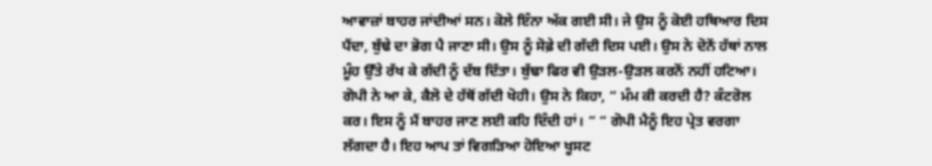ਆਵਾਜ਼ਾਂ ਬਾਹਰ ਜਾਂਦੀਆਂ ਸਨ। ਕੋਲੇ ਇੰਨਾ ਅੱਕ ਗਈ ਸੀ। ਜੇ ਉਸ ਨੂੰ ਕੋਈ ਹਥਿਆਰ ਦਿਸ ਪੈਂਦਾ, ਬੁੱਢੇ ਦਾ ਭੋਗ ਪੈ ਜਾਣਾ ਸੀ। ਉਸ ਨੂੰ ਸੋਫ਼ੇ ਦੀ ਗੱਦੀ ਦਿਸ ਪਈ। ਉਸ ਨੇ ਦੋਨੇਂ ਹੱਥਾਂ ਨਾਲ ਮੂੰਹ ਉੱਤੇ ਰੱਖ ਕੇ ਗੱਦੀ ਨੂੰ ਦੱਬ ਦਿੱਤਾ। ਬੁੱਢਾ ਫਿਰ ਵੀ ਉੜਲ-ਉੜਲ ਕਰਨੋਂ ਨਹੀਂ ਹਟਿਆ। ਗੋਪੀ ਨੇ ਆ ਕੇ, ਕੈਲੋ ਦੇ ਹੱਥੋਂ ਗੱਦੀ ਖੋਹੀ। ਉਸ ਨੇ ਕਿਹਾ, “ ਮੰਮ ਕੀ ਕਰਦੀ ਹੈ? ਕੰਟਰੋਲ ਕਰ। ਇਸ ਨੂੰ ਮੈਂ ਬਾਹਰ ਜਾਣ ਲਈ ਕਹਿ ਦਿੰਦੀ ਹਾਂ। “ “ ਗੋਪੀ ਮੈਨੂੰ ਇਹ ਪ੍ਰੇਤ ਵਰਗਾ ਲੱਗਦਾ ਹੈ। ਇਹ ਆਪ ਤਾਂ ਵਿਗੜਿਆ ਹੋਇਆ ਖੂਸਟ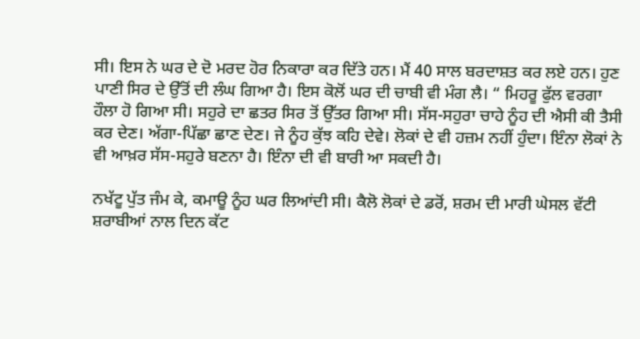ਸੀ। ਇਸ ਨੇ ਘਰ ਦੇ ਦੋ ਮਰਦ ਹੋਰ ਨਿਕਾਰਾ ਕਰ ਦਿੱਤੇ ਹਨ। ਮੈਂ 40 ਸਾਲ ਬਰਦਾਸ਼ਤ ਕਰ ਲਏ ਹਨ। ਹੁਣ ਪਾਣੀ ਸਿਰ ਦੇ ਉੱਤੋਂ ਦੀ ਲੰਘ ਗਿਆ ਹੈ। ਇਸ ਕੋਲੋਂ ਘਰ ਦੀ ਚਾਬੀ ਵੀ ਮੰਗ ਲੈ। “ ਮਿਹਰੂ ਫੁੱਲ ਵਰਗਾ ਹੌਲਾ ਹੋ ਗਿਆ ਸੀ। ਸਹੁਰੇ ਦਾ ਛਤਰ ਸਿਰ ਤੋਂ ਉੱਤਰ ਗਿਆ ਸੀ। ਸੱਸ-ਸਹੁਰਾ ਚਾਹੇ ਨੂੰਹ ਦੀ ਐਸੀ ਕੀ ਤੈਸੀ ਕਰ ਦੇਣ। ਅੱਗਾ-ਪਿੱਛਾ ਛਾਣ ਦੇਣ। ਜੇ ਨੂੰਹ ਕੁੱਝ ਕਹਿ ਦੇਵੇ। ਲੋਕਾਂ ਦੇ ਵੀ ਹਜ਼ਮ ਨਹੀਂ ਹੁੰਦਾ। ਇੰਨਾ ਲੋਕਾਂ ਨੇ ਵੀ ਆਖ਼ਰ ਸੱਸ-ਸਹੁਰੇ ਬਣਨਾ ਹੈ। ਇੰਨਾ ਦੀ ਵੀ ਬਾਰੀ ਆ ਸਕਦੀ ਹੈ।

ਨਖੱਟੂ ਪੁੱਤ ਜੰਮ ਕੇ, ਕਮਾਊ ਨੂੰਹ ਘਰ ਲਿਆਂਦੀ ਸੀ। ਕੈਲੋ ਲੋਕਾਂ ਦੇ ਡਰੋਂ, ਸ਼ਰਮ ਦੀ ਮਾਰੀ ਘੇਸਲ ਵੱਟੀ ਸ਼ਰਾਬੀਆਂ ਨਾਲ ਦਿਨ ਕੱਟ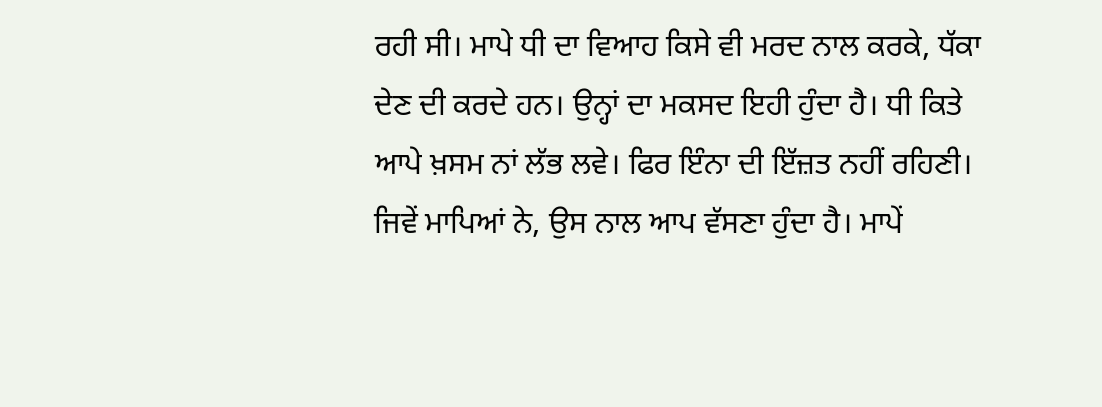ਰਹੀ ਸੀ। ਮਾਪੇ ਧੀ ਦਾ ਵਿਆਹ ਕਿਸੇ ਵੀ ਮਰਦ ਨਾਲ ਕਰਕੇ, ਧੱਕਾ ਦੇਣ ਦੀ ਕਰਦੇ ਹਨ। ਉਨ੍ਹਾਂ ਦਾ ਮਕਸਦ ਇਹੀ ਹੁੰਦਾ ਹੈ। ਧੀ ਕਿਤੇ ਆਪੇ ਖ਼ਸਮ ਨਾਂ ਲੱਭ ਲਵੇ। ਫਿਰ ਇੰਨਾ ਦੀ ਇੱਜ਼ਤ ਨਹੀਂ ਰਹਿਣੀ। ਜਿਵੇਂ ਮਾਪਿਆਂ ਨੇ, ਉਸ ਨਾਲ ਆਪ ਵੱਸਣਾ ਹੁੰਦਾ ਹੈ। ਮਾਪੇਂ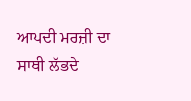ਆਪਦੀ ਮਰਜ਼ੀ ਦਾ ਸਾਥੀ ਲੱਭਦੇ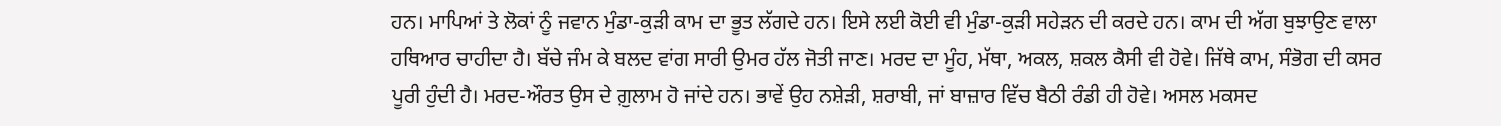ਹਨ। ਮਾਪਿਆਂ ਤੇ ਲੋਕਾਂ ਨੂੰ ਜਵਾਨ ਮੁੰਡਾ-ਕੁੜੀ ਕਾਮ ਦਾ ਭੂਤ ਲੱਗਦੇ ਹਨ। ਇਸੇ ਲਈ ਕੋਈ ਵੀ ਮੁੰਡਾ-ਕੁੜੀ ਸਹੇੜਨ ਦੀ ਕਰਦੇ ਹਨ। ਕਾਮ ਦੀ ਅੱਗ ਬੁਝਾਉਣ ਵਾਲਾ ਹਥਿਆਰ ਚਾਹੀਦਾ ਹੈ। ਬੱਚੇ ਜੰਮ ਕੇ ਬਲਦ ਵਾਂਗ ਸਾਰੀ ਉਮਰ ਹੱਲ ਜੋਤੀ ਜਾਣ। ਮਰਦ ਦਾ ਮੂੰਹ, ਮੱਥਾ, ਅਕਲ, ਸ਼ਕਲ ਕੈਸੀ ਵੀ ਹੋਵੇ। ਜਿੱਥੇ ਕਾਮ, ਸੰਭੋਗ ਦੀ ਕਸਰ ਪੂਰੀ ਹੁੰਦੀ ਹੈ। ਮਰਦ-ਔਰਤ ਉਸ ਦੇ ਗ਼ੁਲਾਮ ਹੋ ਜਾਂਦੇ ਹਨ। ਭਾਵੇਂ ਉਹ ਨਸ਼ੇੜੀ, ਸ਼ਰਾਬੀ, ਜਾਂ ਬਾਜ਼ਾਰ ਵਿੱਚ ਬੈਠੀ ਰੰਡੀ ਹੀ ਹੋਵੇ। ਅਸਲ ਮਕਸਦ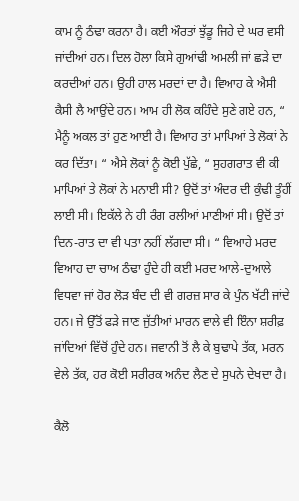ਕਾਮ ਨੂੰ ਠੰਢਾ ਕਰਨਾ ਹੈ। ਕਈ ਔਰਤਾਂ ਝੁੱਡੂ ਜਿਹੇ ਦੇ ਘਰ ਵਸੀ ਜਾਂਦੀਆਂ ਹਨ। ਦਿਲ ਹੋਲਾ ਕਿਸੇ ਗੁਆਂਢੀ ਅਮਲੀ ਜਾਂ ਛੜੇ ਦਾ ਕਰਦੀਆਂ ਹਨ। ਉਹੀ ਹਾਲ ਮਰਦਾਂ ਦਾ ਹੈ। ਵਿਆਹ ਕੇ ਐਸੀ ਕੈਸੀ ਲੈ ਆਉਂਦੇ ਹਨ। ਆਮ ਹੀ ਲੋਕ ਕਹਿੰਦੇ ਸੁਣੇ ਗਏ ਹਨ, “ ਮੈਨੂੰ ਅਕਲ ਤਾਂ ਹੁਣ ਆਈ ਹੈ। ਵਿਆਹ ਤਾਂ ਮਾਪਿਆਂ ਤੇ ਲੋਕਾਂ ਨੇ ਕਰ ਦਿੱਤਾ। “ ਐਸੇ ਲੋਕਾਂ ਨੂੰ ਕੋਈ ਪੁੱਛੇ, “ ਸੁਹਗਰਾਤ ਵੀ ਕੀ ਮਾਪਿਆਂ ਤੇ ਲੋਕਾਂ ਨੇ ਮਨਾਈ ਸੀ? ਉਦੋਂ ਤਾਂ ਅੰਦਰ ਦੀ ਕੁੰਢੀ ਤੂੰਹੀਂ ਲਾਈ ਸੀ। ਇਕੱਲੇ ਨੇ ਹੀ ਰੰਗ ਰਲੀਆਂ ਮਾਣੀਆਂ ਸੀ। ਉਦੋਂ ਤਾਂ ਦਿਨ-ਰਾਤ ਦਾ ਵੀ ਪਤਾ ਨਹੀਂ ਲੱਗਦਾ ਸੀ। “ ਵਿਆਹੇ ਮਰਦ ਵਿਆਹ ਦਾ ਚਾਅ ਠੰਢਾ ਹੁੰਦੇ ਹੀ ਕਈ ਮਰਦ ਆਲੇ-ਦੁਆਲੇ ਵਿਧਵਾ ਜਾਂ ਹੋਰ ਲੋੜ ਬੰਦ ਦੀ ਵੀ ਗਰਜ਼ ਸਾਰ ਕੇ ਪੁੰਨ ਖੱਟੀ ਜਾਂਦੇ ਹਨ। ਜੇ ਉੱਤੋਂ ਫੜੇ ਜਾਣ ਜੁੱਤੀਆਂ ਮਾਰਨ ਵਾਲੇ ਵੀ ਇੰਨਾ ਸ਼ਰੀਫ਼ ਜਾਂਦਿਆਂ ਵਿੱਚੋਂ ਹੁੰਦੇ ਹਨ। ਜਵਾਨੀ ਤੋਂ ਲੈ ਕੇ ਬੁਢਾਪੇ ਤੱਕ, ਮਰਨ ਵੇਲੇ ਤੱਕ, ਹਰ ਕੋਈ ਸਰੀਰਕ ਅਨੰਦ ਲੈਣ ਦੇ ਸੁਪਨੇ ਦੇਖਦਾ ਹੈ।

ਕੈਲੋ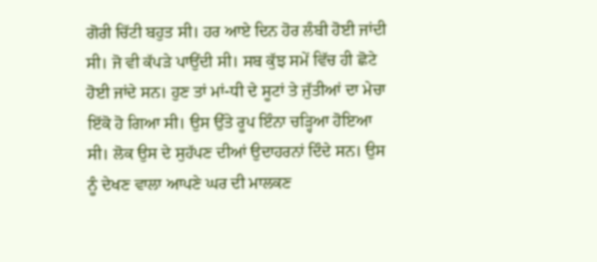ਗੋਰੀ ਚਿੱਟੀ ਬਹੁਤ ਸੀ। ਹਰ ਆਏ ਦਿਨ ਹੋਰ ਲੰਬੀ ਹੋਈ ਜਾਂਦੀ ਸੀ। ਜੋ ਵੀ ਕੱਪੜੇ ਪਾਉਂਦੀ ਸੀ। ਸਬ ਕੁੱਝ ਸਮੇਂ ਵਿੱਚ ਹੀ ਛੋਟੇ ਹੋਈ ਜਾਂਦੇ ਸਨ। ਹੁਣ ਤਾਂ ਮਾਂ-ਧੀ ਦੇ ਸੂਟਾਂ ਤੇ ਜੁੱਤੀਆਂ ਦਾ ਮੇਚਾ ਇੱਕੋ ਹੋ ਗਿਆ ਸੀ। ਉਸ ਉੱਤੇ ਰੂਪ ਇੰਨਾ ਚੜ੍ਹਿਆ ਹੋਇਆ ਸੀ। ਲੋਕ ਉਸ ਦੇ ਸੁਹੱਪਣ ਦੀਆਂ ਉਦਾਹਰਨਾਂ ਦਿੰਦੇ ਸਨ। ਉਸ ਨੂੰ ਦੇਖਣ ਵਾਲਾ ਆਪਣੇ ਘਰ ਦੀ ਮਾਲਕਣ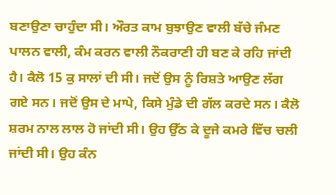ਬਣਾਉਣਾ ਚਾਹੁੰਦਾ ਸੀ। ਔਰਤ ਕਾਮ ਬੁਝਾਉਣ ਵਾਲੀ ਬੱਚੇ ਜੰਮਣ ਪਾਲਨ ਵਾਲੀ, ਕੰਮ ਕਰਨ ਵਾਲੀ ਨੌਕਰਾਣੀ ਹੀ ਬਣ ਕੇ ਰਹਿ ਜਾਂਦੀ ਹੈ। ਕੈਲੋ 15 ਕੁ ਸਾਲਾਂ ਦੀ ਸੀ। ਜਦੋਂ ਉਸ ਨੂੰ ਰਿਸ਼ਤੇ ਆਉਣ ਲੱਗ ਗਏ ਸਨ। ਜਦੋਂ ਉਸ ਦੇ ਮਾਪੇ, ਕਿਸੇ ਮੁੰਡੇ ਦੀ ਗੱਲ ਕਰਦੇ ਸਨ। ਕੈਲੋ ਸ਼ਰਮ ਨਾਲ ਲਾਲ ਹੋ ਜਾਂਦੀ ਸੀ। ਉਹ ਉੱਠ ਕੇ ਦੂਜੇ ਕਮਰੇ ਵਿੱਚ ਚਲੀ ਜਾਂਦੀ ਸੀ। ਉਹ ਕੰਨ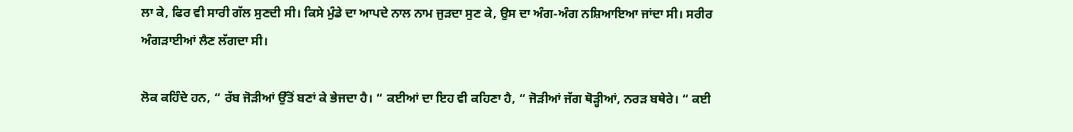ਲਾ ਕੇ, ਫਿਰ ਵੀ ਸਾਰੀ ਗੱਲ ਸੁਣਦੀ ਸੀ। ਕਿਸੇ ਮੁੰਡੇ ਦਾ ਆਪਦੇ ਨਾਲ ਨਾਮ ਜੁੜਦਾ ਸੁਣ ਕੇ, ਉਸ ਦਾ ਅੰਗ-ਅੰਗ ਨਸ਼ਿਆਇਆ ਜਾਂਦਾ ਸੀ। ਸਰੀਰ ਅੰਗੜਾਈਆਂ ਲੈਣ ਲੱਗਦਾ ਸੀ।

ਲੋਕ ਕਹਿੰਦੇ ਹਨ, “ ਰੱਬ ਜੋੜੀਆਂ ਉੱਤੋਂ ਬਣਾਂ ਕੇ ਭੇਜਦਾ ਹੈ। “ ਕਈਆਂ ਦਾ ਇਹ ਵੀ ਕਹਿਣਾ ਹੈ, “ ਜੋੜੀਆਂ ਜੱਗ ਥੋੜ੍ਹੀਆਂ, ਨਰੜ ਬਥੇਰੇ। “ ਕਈ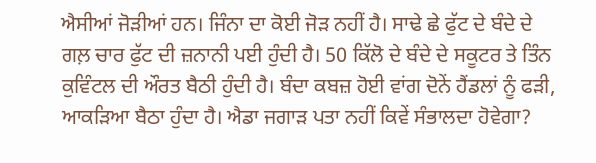ਐਸੀਆਂ ਜੋੜੀਆਂ ਹਨ। ਜਿੰਨਾ ਦਾ ਕੋਈ ਜੋੜ ਨਹੀਂ ਹੈ। ਸਾਢੇ ਛੇ ਫੁੱਟ ਦੇ ਬੰਦੇ ਦੇ ਗਲ਼ ਚਾਰ ਫੁੱਟ ਦੀ ਜ਼ਨਾਨੀ ਪਈ ਹੁੰਦੀ ਹੈ। 50 ਕਿੱਲੋ ਦੇ ਬੰਦੇ ਦੇ ਸਕੂਟਰ ਤੇ ਤਿੰਨ ਕੁਵਿੰਟਲ ਦੀ ਔਰਤ ਬੈਠੀ ਹੁੰਦੀ ਹੈ। ਬੰਦਾ ਕਬਜ਼ ਹੋਈ ਵਾਂਗ ਦੋਨੇਂ ਹੈਂਡਲਾਂ ਨੂੰ ਫੜੀ, ਆਕੜਿਆ ਬੈਠਾ ਹੁੰਦਾ ਹੈ। ਐਡਾ ਜਗਾੜ ਪਤਾ ਨਹੀਂ ਕਿਵੇਂ ਸੰਭਾਲਦਾ ਹੋਵੇਗਾ?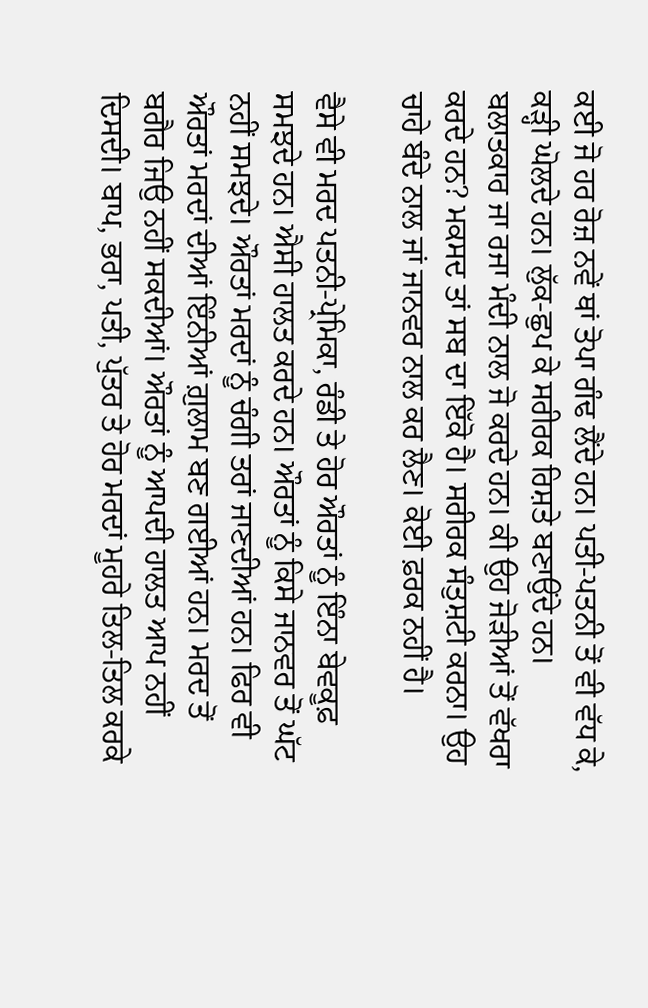ਕਈ ਜੋ ਹਰ ਰੋਜ਼ ਨਵੇਂ ਥਾਂ ਤੋਪਾ ਗੰਢ ਲੈਂਦੇ ਹਨ। ਪਤੀ-ਪਤਨੀ ਤੋਂ ਵੀ ਵੱਧ ਕੇ, ਕੜ੍ਹੀ ਘੋਲਦੇ ਹਨ। ਲੁੱਕ-ਛੁਪ ਕੇ ਸਰੀਰਕ ਰਿਸ਼ਤੇ ਬਣਾਉਂਦੇ ਹਨ। ਬਲਾਤਕਾਰ ਜਾ ਰਜਾ ਮੰਦੀ ਨਾਲ ਜੋ ਕਰਦੇ ਹਨ। ਕੀ ਉਹ ਜੋੜੀਆਂ ਤੋਂ ਵੱਖਰਾ ਕਰਦੇ ਹਨ? ਮਕਸਦ ਤਾਂ ਸਬ ਦਾ ਇੱਕੋ ਹੈ। ਸਰੀਰਕ ਸੰਤੁਸ਼ਟੀ ਕਰਨਾ। ਉਹ ਚਾਹੇ ਬੰਦੇ ਨਾਲ ਜਾਂ ਜਾਨਵਰ ਨਾਲ ਕਰ ਲੈਣ। ਕੋਈ ਫ਼ਰਕ ਨਹੀਂ ਹੈ।

ਵੈਸੇ ਵੀ ਮਰਦ ਪਤਨੀ-ਪ੍ਰੇਮਿਕਾ, ਰੰਡੀ ਤੇ ਹੋਰ ਔਰਤਾਂ ਨੂੰ ਇੰਨਾ ਬੇਵਕੂਫ਼ ਸਮਝਦੇ ਹਨ। ਐਸੀ ਹਾਲਤ ਕਰਦੇ ਹਨ। ਔਰਤਾਂ ਨੂੰ ਕਿਸੇ ਜਾਨਵਰ ਤੋਂ ਘੱਟ ਨਹੀਂ ਸਮਝਦੇ। ਔਰਤਾਂ ਮਰਦਾਂ ਨੂੰ ਚੰਗੀ ਤਰਾਂ ਜਾਣਦੀਆਂ ਹਨ। ਫਿਰ ਵੀ ਔਰਤਾਂ ਮਰਦਾਂ ਦੀਆਂ ਇੰਨੀਆਂ ਗ਼ੁਲਾਮ ਬਣ ਗਈਆਂ ਹਨ। ਮਰਦ ਤੋਂ ਬਗੈਰ ਜਿਉ ਨਹੀਂ ਸਕਦੀਆਂ। ਔਰਤਾਂ ਨੂੰ ਆਪਦੀ ਹਾਲਤ ਆਪ ਨਹੀਂ ਦਿਸਦੀ। ਬਾਪ, ਭਰਾ, ਪਤੀ, ਪੁੱਤਰ ਤੇ ਹੋਰ ਮਰਦਾਂ ਮੂਹਰੇ ਤਿਲ-ਤਿਲ ਕਰਕੇ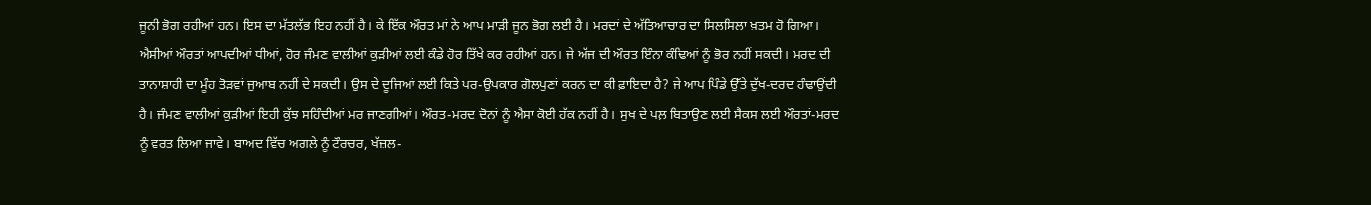ਜੂਨੀ ਭੋਗ ਰਹੀਆਂ ਹਨ। ਇਸ ਦਾ ਮੱਤਲੱਭ ਇਹ ਨਹੀਂ ਹੈ। ਕੇ ਇੱਕ ਔਰਤ ਮਾਂ ਨੇ ਆਪ ਮਾੜੀ ਜੂਨ ਭੋਗ ਲਈ ਹੈ। ਮਰਦਾਂ ਦੇ ਅੱਤਿਆਚਾਰ ਦਾ ਸਿਲਸਿਲਾ ਖ਼ਤਮ ਹੋ ਗਿਆ। ਐਸੀਆਂ ਔਰਤਾਂ ਆਪਦੀਆਂ ਧੀਆਂ, ਹੋਰ ਜੰਮਣ ਵਾਲੀਆਂ ਕੁੜੀਆਂ ਲਈ ਕੰਡੇ ਹੋਰ ਤਿੱਖੇ ਕਰ ਰਹੀਆਂ ਹਨ। ਜੇ ਅੱਜ ਦੀ ਔਰਤ ਇੰਨਾ ਕੰਢਿਆਂ ਨੂੰ ਭੋਰ ਨਹੀਂ ਸਕਦੀ। ਮਰਦ ਦੀ ਤਾਨਾਸ਼ਾਹੀ ਦਾ ਮੂੰਹ ਤੋੜਵਾਂ ਜੁਆਬ ਨਹੀਂ ਦੇ ਸਕਦੀ। ਉਸ ਦੇ ਦੂਜਿਆਂ ਲਈ ਕਿਤੇ ਪਰ-ਉਪਕਾਰ ਗੋਲਪੁਣਾਂ ਕਰਨ ਦਾ ਕੀ ਫ਼ਾਇਦਾ ਹੈ? ਜੇ ਆਪ ਪਿੰਡੇ ਉੱਤੇ ਦੁੱਖ-ਦਰਦ ਹੰਢਾਉਂਦੀ ਹੈ। ਜੰਮਣ ਵਾਲੀਆਂ ਕੁੜੀਆਂ ਇਹੀ ਕੁੱਝ ਸਹਿੰਦੀਆਂ ਮਰ ਜਾਣਗੀਆਂ। ਔਰਤ-ਮਰਦ ਦੋਨਾਂ ਨੂੰ ਐਸਾ ਕੋਈ ਹੱਕ ਨਹੀਂ ਹੈ। ਸੁਖ ਦੇ ਪਲ਼ ਬਿਤਾਉਣ ਲਈ ਸੈਕਸ ਲਈ ਔਰਤਾਂ-ਮਰਦ ਨੂੰ ਵਰਤ ਲਿਆ ਜਾਵੇ। ਬਾਅਦ ਵਿੱਚ ਅਗਲੇ ਨੂੰ ਟੌਰਚਰ, ਖੱਜ਼ਲ-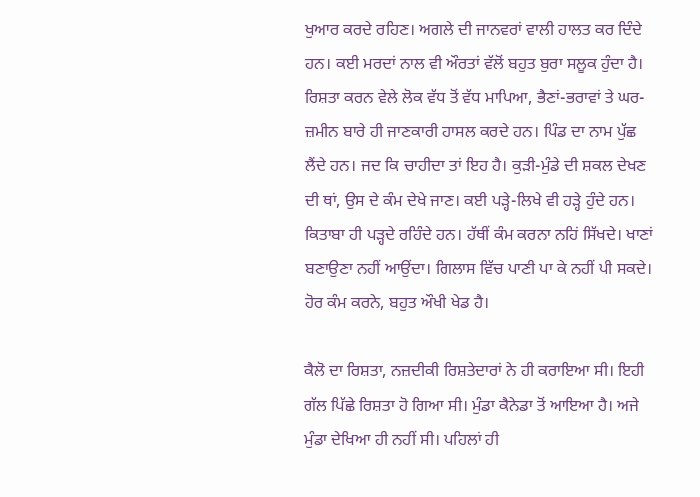ਖੁਆਰ ਕਰਦੇ ਰਹਿਣ। ਅਗਲੇ ਦੀ ਜਾਨਵਰਾਂ ਵਾਲੀ ਹਾਲਤ ਕਰ ਦਿੰਦੇ ਹਨ। ਕਈ ਮਰਦਾਂ ਨਾਲ ਵੀ ਔਰਤਾਂ ਵੱਲੋਂ ਬਹੁਤ ਬੁਰਾ ਸਲੂਕ ਹੁੰਦਾ ਹੈ। ਰਿਸ਼ਤਾ ਕਰਨ ਵੇਲੇ ਲੋਕ ਵੱਧ ਤੋਂ ਵੱਧ ਮਾਪਿਆ, ਭੈਣਾਂ-ਭਰਾਵਾਂ ਤੇ ਘਰ-ਜ਼ਮੀਨ ਬਾਰੇ ਹੀ ਜਾਣਕਾਰੀ ਹਾਸਲ ਕਰਦੇ ਹਨ। ਪਿੰਡ ਦਾ ਨਾਮ ਪੁੱਛ ਲੈਂਦੇ ਹਨ। ਜਦ ਕਿ ਚਾਹੀਦਾ ਤਾਂ ਇਹ ਹੈ। ਕੁੜੀ-ਮੁੰਡੇ ਦੀ ਸ਼ਕਲ ਦੇਖਣ ਦੀ ਥਾਂ, ਉਸ ਦੇ ਕੰਮ ਦੇਖੇ ਜਾਣ। ਕਈ ਪੜ੍ਹੇ-ਲਿਖੇ ਵੀ ਹੜ੍ਹੇ ਹੁੰਦੇ ਹਨ। ਕਿਤਾਬਾ ਹੀ ਪੜ੍ਹਦੇ ਰਹਿੰਦੇ ਹਨ। ਹੱਥੀਂ ਕੰਮ ਕਰਨਾ ਨਹਿਂ ਸਿੱਖਦੇ। ਖਾਣਾਂ ਬਣਾਉਣਾ ਨਹੀਂ ਆਉਂਦਾ। ਗਿਲਾਸ ਵਿੱਚ ਪਾਣੀ ਪਾ ਕੇ ਨਹੀਂ ਪੀ ਸਕਦੇ। ਹੋਰ ਕੰਮ ਕਰਨੇ, ਬਹੁਤ ਔਖੀ ਖੇਡ ਹੈ।

ਕੈਲੋ ਦਾ ਰਿਸ਼ਤਾ, ਨਜ਼ਦੀਕੀ ਰਿਸ਼ਤੇਦਾਰਾਂ ਨੇ ਹੀ ਕਰਾਇਆ ਸੀ। ਇਹੀ ਗੱਲ ਪਿੱਛੇ ਰਿਸ਼ਤਾ ਹੋ ਗਿਆ ਸੀ। ਮੁੰਡਾ ਕੈਨੇਡਾ ਤੋਂ ਆਇਆ ਹੈ। ਅਜੇ ਮੁੰਡਾ ਦੇਖਿਆ ਹੀ ਨਹੀਂ ਸੀ। ਪਹਿਲਾਂ ਹੀ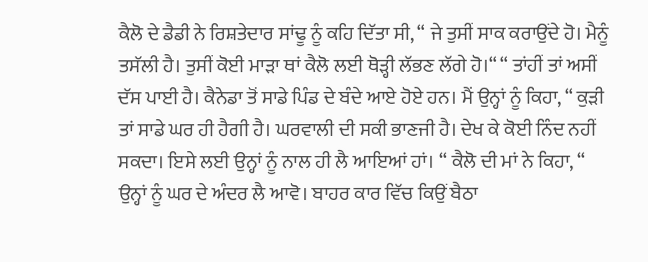ਕੈਲੋ ਦੇ ਡੈਡੀ ਨੇ ਰਿਸ਼ਤੇਦਾਰ ਸਾਂਢੂ ਨੂੰ ਕਹਿ ਦਿੱਤਾ ਸੀ, “ ਜੇ ਤੁਸੀਂ ਸਾਕ ਕਰਾਉਂਦੇ ਹੋ। ਮੈਨੂੰ ਤਸੱਲੀ ਹੈ। ਤੁਸੀਂ ਕੋਈ ਮਾੜਾ ਥਾਂ ਕੈਲੋ ਲਈ ਥੋੜ੍ਹੀ ਲੱਭਣ ਲੱਗੇ ਹੋ।“ “ ਤਾਂਹੀਂ ਤਾਂ ਅਸੀਂ ਦੱਸ ਪਾਈ ਹੈ। ਕੈਨੇਡਾ ਤੋਂ ਸਾਡੇ ਪਿੰਡ ਦੇ ਬੰਦੇ ਆਏ ਹੋਏ ਹਨ। ਮੈਂ ਉਨ੍ਹਾਂ ਨੂੰ ਕਿਹਾ, “ ਕੁੜੀ ਤਾਂ ਸਾਡੇ ਘਰ ਹੀ ਹੈਗੀ ਹੈ। ਘਰਵਾਲੀ ਦੀ ਸਕੀ ਭਾਣਜੀ ਹੈ। ਦੇਖ ਕੇ ਕੋਈ ਨਿੰਦ ਨਹੀਂ ਸਕਦਾ। ਇਸੇ ਲਈ ਉਨ੍ਹਾਂ ਨੂੰ ਨਾਲ ਹੀ ਲੈ ਆਇਆਂ ਹਾਂ। “ ਕੈਲੋ ਦੀ ਮਾਂ ਨੇ ਕਿਹਾ, “ ਉਨ੍ਹਾਂ ਨੂੰ ਘਰ ਦੇ ਅੰਦਰ ਲੈ ਆਵੋ। ਬਾਹਰ ਕਾਰ ਵਿੱਚ ਕਿਉਂ ਬੈਠਾ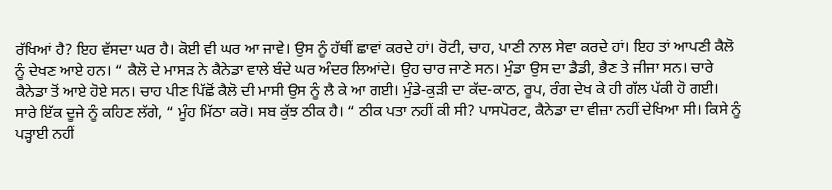ਰੱਖਿਆਂ ਹੈ? ਇਹ ਵੱਸਦਾ ਘਰ ਹੈ। ਕੋਈ ਵੀ ਘਰ ਆ ਜਾਵੇ। ਉਸ ਨੂੰ ਹੱਥੀਂ ਛਾਵਾਂ ਕਰਦੇ ਹਾਂ। ਰੋਟੀ, ਚਾਹ, ਪਾਣੀ ਨਾਲ ਸੇਵਾ ਕਰਦੇ ਹਾਂ। ਇਹ ਤਾਂ ਆਪਣੀ ਕੈਲੋ ਨੂੰ ਦੇਖਣ ਆਏ ਹਨ। “ ਕੈਲੋ ਦੇ ਮਾਸੜ ਨੇ ਕੈਨੇਡਾ ਵਾਲੇ ਬੰਦੇ ਘਰ ਅੰਦਰ ਲਿਆਂਦੇ। ਉਹ ਚਾਰ ਜਾਣੇ ਸਨ। ਮੁੰਡਾ ਉਸ ਦਾ ਡੈਡੀ, ਭੈਣ ਤੇ ਜੀਜਾ ਸਨ। ਚਾਰੇ ਕੈਨੇਡਾ ਤੋਂ ਆਏ ਹੋਏ ਸਨ। ਚਾਹ ਪੀਣ ਪਿੱਛੋਂ ਕੈਲੋ ਦੀ ਮਾਸੀ ਉਸ ਨੂੰ ਲੈ ਕੇ ਆ ਗਈ। ਮੁੰਡੇ-ਕੁੜੀ ਦਾ ਕੱਦ-ਕਾਠ, ਰੂਪ, ਰੰਗ ਦੇਖ ਕੇ ਹੀ ਗੱਲ ਪੱਕੀ ਹੋ ਗਈ। ਸਾਰੇ ਇੱਕ ਦੂਜੇ ਨੂੰ ਕਹਿਣ ਲੱਗੇ, “ ਮੂੰਹ ਮਿੱਠਾ ਕਰੋ। ਸਬ ਕੁੱਝ ਠੀਕ ਹੈ। “ ਠੀਕ ਪਤਾ ਨਹੀਂ ਕੀ ਸੀ? ਪਾਸਪੋਰਟ, ਕੈਨੇਡਾ ਦਾ ਵੀਜ਼ਾ ਨਹੀਂ ਦੇਖਿਆ ਸੀ। ਕਿਸੇ ਨੂੰ ਪੜ੍ਹਾਈ ਨਹੀਂ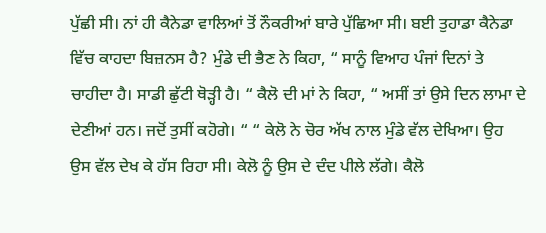ਪੁੱਛੀ ਸੀ। ਨਾਂ ਹੀ ਕੈਨੇਡਾ ਵਾਲਿਆਂ ਤੋਂ ਨੌਕਰੀਆਂ ਬਾਰੇ ਪੁੱਛਿਆ ਸੀ। ਬਈ ਤੁਹਾਡਾ ਕੈਨੇਡਾ ਵਿੱਚ ਕਾਹਦਾ ਬਿਜ਼ਨਸ ਹੈ? ਮੁੰਡੇ ਦੀ ਭੈਣ ਨੇ ਕਿਹਾ, “ ਸਾਨੂੰ ਵਿਆਹ ਪੰਜਾਂ ਦਿਨਾਂ ਤੇ ਚਾਹੀਦਾ ਹੈ। ਸਾਡੀ ਛੁੱਟੀ ਥੋੜ੍ਹੀ ਹੈ। “ ਕੈਲੋ ਦੀ ਮਾਂ ਨੇ ਕਿਹਾ, “ ਅਸੀਂ ਤਾਂ ਉਸੇ ਦਿਨ ਲਾਮਾ ਦੇ ਦੇਣੀਆਂ ਹਨ। ਜਦੋਂ ਤੁਸੀਂ ਕਹੋਗੇ। “ “ ਕੇਲੋ ਨੇ ਚੋਰ ਅੱਖ ਨਾਲ ਮੁੰਡੇ ਵੱਲ ਦੇਖਿਆ। ਉਹ ਉਸ ਵੱਲ ਦੇਖ ਕੇ ਹੱਸ ਰਿਹਾ ਸੀ। ਕੇਲੋ ਨੂੰ ਉਸ ਦੇ ਦੰਦ ਪੀਲੇ ਲੱਗੇ। ਕੈਲੋ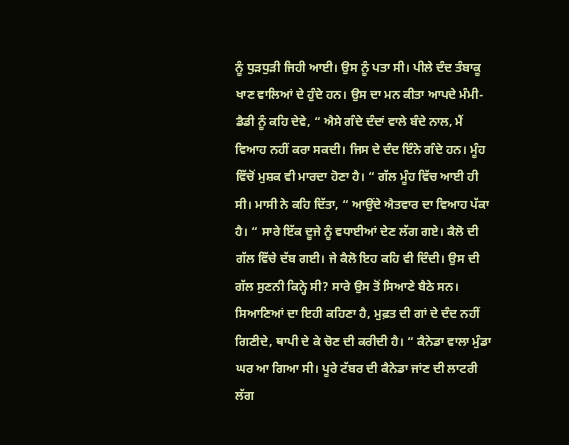ਨੂੰ ਧੁੜਧੁੜੀ ਜਿਹੀ ਆਈ। ਉਸ ਨੂੰ ਪਤਾ ਸੀ। ਪੀਲੇ ਦੰਦ ਤੰਬਾਕੂ ਖਾਣ ਵਾਲਿਆਂ ਦੇ ਹੁੰਦੇ ਹਨ। ਉਸ ਦਾ ਮਨ ਕੀਤਾ ਆਪਦੇ ਮੰਮੀ-ਡੈਡੀ ਨੂੰ ਕਹਿ ਦੇਵੇ, “ ਐਸੇ ਗੰਦੇ ਦੰਦਾਂ ਵਾਲੇ ਬੰਦੇ ਨਾਲ, ਮੈਂ ਵਿਆਹ ਨਹੀਂ ਕਰਾ ਸਕਦੀ। ਜਿਸ ਦੇ ਦੰਦ ਇੰਨੇ ਗੰਦੇ ਹਨ। ਮੂੰਹ ਵਿੱਚੋਂ ਮੁਸ਼ਕ ਵੀ ਮਾਰਦਾ ਹੋਣਾ ਹੈ। “ ਗੱਲ ਮੂੰਹ ਵਿੱਚ ਆਈ ਹੀ ਸੀ। ਮਾਸੀ ਨੇ ਕਹਿ ਦਿੱਤਾ, “ ਆਉਂਦੇ ਐਤਵਾਰ ਦਾ ਵਿਆਹ ਪੱਕਾ ਹੈ। “ ਸਾਰੇ ਇੱਕ ਦੂਜੇ ਨੂੰ ਵਧਾਈਆਂ ਦੇਣ ਲੱਗ ਗਏ। ਕੈਲੋ ਦੀ ਗੱਲ ਵਿੱਚੇ ਦੱਬ ਗਈ। ਜੇ ਕੈਲੋ ਇਹ ਕਹਿ ਵੀ ਦਿੰਦੀ। ਉਸ ਦੀ ਗੱਲ ਸੁਣਨੀ ਕਿਨ੍ਹੇ ਸੀ? ਸਾਰੇ ਉਸ ਤੋਂ ਸਿਆਣੇ ਬੈਠੇ ਸਨ। ਸਿਆਣਿਆਂ ਦਾ ਇਹੀ ਕਹਿਣਾ ਹੈ, ਮੁਫ਼ਤ ਦੀ ਗਾਂ ਦੇ ਦੰਦ ਨਹੀਂ ਗਿਣੀਦੇ, ਥਾਪੀ ਦੇ ਕੇ ਚੋਣ ਦੀ ਕਰੀਦੀ ਹੈ। “ ਕੈਨੇਡਾ ਵਾਲਾ ਮੁੰਡਾ ਘਰ ਆ ਗਿਆ ਸੀ। ਪੂਰੇ ਟੱਬਰ ਦੀ ਕੈਨੇਡਾ ਜਾਂਣ ਦੀ ਲਾਟਰੀ ਲੱਗ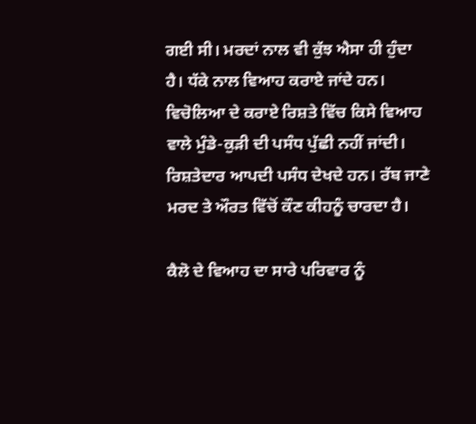ਗਈ ਸੀ। ਮਰਦਾਂ ਨਾਲ ਵੀ ਕੁੱਝ ਐਸਾ ਹੀ ਹੁੰਦਾ ਹੈ। ਧੱਕੇ ਨਾਲ ਵਿਆਹ ਕਰਾਏ ਜਾਂਦੇ ਹਨ। ਵਿਚੋਲਿਆ ਦੇ ਕਰਾਏ ਰਿਸ਼ਤੇ ਵਿੱਚ ਕਿਸੇ ਵਿਆਹ ਵਾਲੇ ਮੁੰਡੇ-ਕੁੜੀ ਦੀ ਪਸੰਧ ਪੁੱਛੀ ਨਹੀਂ ਜਾਂਦੀ। ਰਿਸ਼ਤੇਦਾਰ ਆਪਦੀ ਪਸੰਧ ਦੇਖਦੇ ਹਨ। ਰੱਬ ਜਾਣੇ ਮਰਦ ਤੇ ਔਰਤ ਵਿੱਚੋਂ ਕੌਣ ਕੀਹਨੂੰ ਚਾਰਦਾ ਹੈ।

ਕੈਲੋ ਦੇ ਵਿਆਹ ਦਾ ਸਾਰੇ ਪਰਿਵਾਰ ਨੂੰ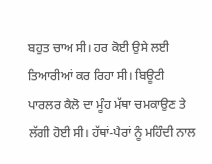ਬਹੁਤ ਚਾਅ ਸੀ। ਹਰ ਕੋਈ ਉਸੇ ਲਈ ਤਿਆਰੀਆਂ ਕਰ ਰਿਹਾ ਸੀ। ਬਿਊਟੀ ਪਾਰਲਰ ਕੈਲੋ ਦਾ ਮੂੰਹ ਮੱਥਾ ਚਮਕਾਉਣ ਤੇ ਲੱਗੀ ਹੋਈ ਸੀ। ਹੱਥਾਂ-ਪੈਰਾਂ ਨੂੰ ਮਹਿੰਦੀ ਨਾਲ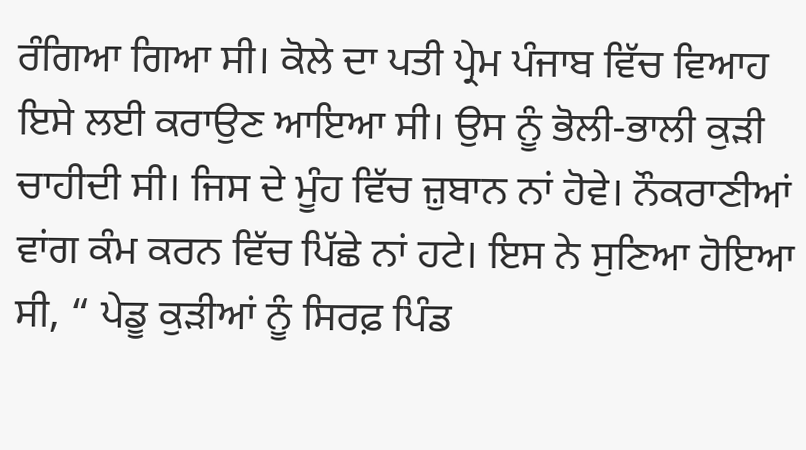ਰੰਗਿਆ ਗਿਆ ਸੀ। ਕੋਲੇ ਦਾ ਪਤੀ ਪ੍ਰੇਮ ਪੰਜਾਬ ਵਿੱਚ ਵਿਆਹ ਇਸੇ ਲਈ ਕਰਾਉਣ ਆਇਆ ਸੀ। ਉਸ ਨੂੰ ਭੋਲੀ-ਭਾਲੀ ਕੁੜੀ ਚਾਹੀਦੀ ਸੀ। ਜਿਸ ਦੇ ਮੂੰਹ ਵਿੱਚ ਜ਼ੁਬਾਨ ਨਾਂ ਹੋਵੇ। ਨੌਕਰਾਣੀਆਂ ਵਾਂਗ ਕੰਮ ਕਰਨ ਵਿੱਚ ਪਿੱਛੇ ਨਾਂ ਹਟੇ। ਇਸ ਨੇ ਸੁਣਿਆ ਹੋਇਆ ਸੀ, “ ਪੇਡੂ ਕੁੜੀਆਂ ਨੂੰ ਸਿਰਫ਼ ਪਿੰਡ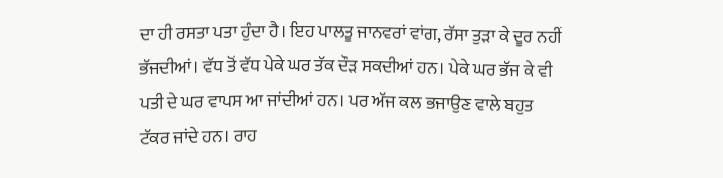ਦਾ ਹੀ ਰਸਤਾ ਪਤਾ ਹੁੰਦਾ ਹੈ। ਇਹ ਪਾਲਤੂ ਜਾਨਵਰਾਂ ਵਾਂਗ, ਰੱਸਾ ਤੁੜਾ ਕੇ ਦੂਰ ਨਹੀਂ ਭੱਜਦੀਆਂ। ਵੱਧ ਤੋਂ ਵੱਧ ਪੇਕੇ ਘਰ ਤੱਕ ਦੌੜ ਸਕਦੀਆਂ ਹਨ। ਪੇਕੇ ਘਰ ਭੱਜ ਕੇ ਵੀ ਪਤੀ ਦੇ ਘਰ ਵਾਪਸ ਆ ਜਾਂਦੀਆਂ ਹਨ। ਪਰ ਅੱਜ ਕਲ ਭਜਾਉਣ ਵਾਲੇ ਬਹੁਤ ਟੱਕਰ ਜਾਂਦੇ ਹਨ। ਰਾਹ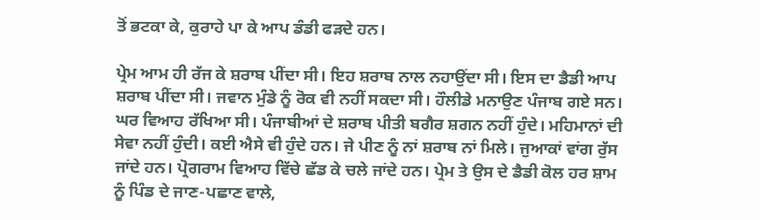ਤੋਂ ਭਟਕਾ ਕੇ, ਕੁਰਾਹੇ ਪਾ ਕੇ ਆਪ ਡੰਡੀ ਫੜਦੇ ਹਨ।

ਪ੍ਰੇਮ ਆਮ ਹੀ ਰੱਜ ਕੇ ਸ਼ਰਾਬ ਪੀਂਦਾ ਸੀ। ਇਹ ਸ਼ਰਾਬ ਨਾਲ ਨਹਾਉਂਦਾ ਸੀ। ਇਸ ਦਾ ਡੈਡੀ ਆਪ ਸ਼ਰਾਬ ਪੀਂਦਾ ਸੀ। ਜਵਾਨ ਮੁੰਡੇ ਨੂੰ ਰੋਕ ਵੀ ਨਹੀਂ ਸਕਦਾ ਸੀ। ਹੌਲੀਡੇ ਮਨਾਉਣ ਪੰਜਾਬ ਗਏ ਸਨ। ਘਰ ਵਿਆਹ ਰੱਖਿਆ ਸੀ। ਪੰਜਾਬੀਆਂ ਦੇ ਸ਼ਰਾਬ ਪੀਤੀ ਬਗੈਰ ਸ਼ਗਨ ਨਹੀਂ ਹੁੰਦੇ। ਮਹਿਮਾਨਾਂ ਦੀ ਸੇਵਾ ਨਹੀਂ ਹੁੰਦੀ। ਕਈ ਐਸੇ ਵੀ ਹੁੰਦੇ ਹਨ। ਜੇ ਪੀਣ ਨੂੰ ਨਾਂ ਸ਼ਰਾਬ ਨਾਂ ਮਿਲੇ। ਜੁਆਕਾਂ ਵਾਂਗ ਰੁੱਸ ਜਾਂਦੇ ਹਨ। ਪ੍ਰੋਗਰਾਮ ਵਿਆਹ ਵਿੱਚੇ ਛੱਡ ਕੇ ਚਲੇ ਜਾਂਦੇ ਹਨ। ਪ੍ਰੇਮ ਤੇ ਉਸ ਦੇ ਡੈਡੀ ਕੋਲ ਹਰ ਸ਼ਾਮ ਨੂੰ ਪਿੰਡ ਦੇ ਜਾਣ-ਪਛਾਣ ਵਾਲੇ,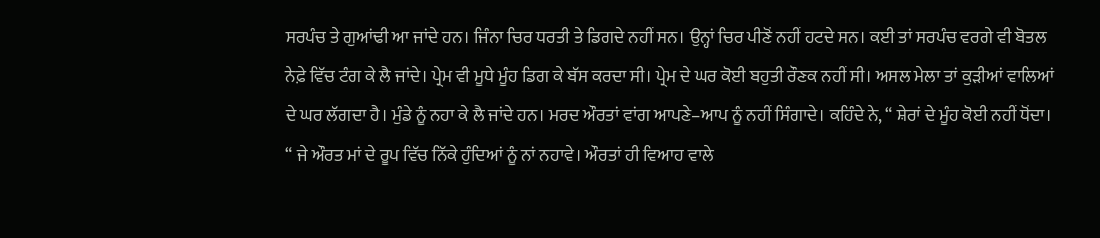ਸਰਪੰਚ ਤੇ ਗੁਆਂਢੀ ਆ ਜਾਂਦੇ ਹਨ। ਜਿੰਨਾ ਚਿਰ ਧਰਤੀ ਤੇ ਡਿਗਦੇ ਨਹੀਂ ਸਨ। ਉਨ੍ਹਾਂ ਚਿਰ ਪੀਣੋਂ ਨਹੀਂ ਹਟਦੇ ਸਨ। ਕਈ ਤਾਂ ਸਰਪੰਚ ਵਰਗੇ ਵੀ ਬੋਤਲ ਨੇਫ਼ੇ ਵਿੱਚ ਟੰਗ ਕੇ ਲੈ ਜਾਂਦੇ। ਪ੍ਰੇਮ ਵੀ ਮੂਧੇ ਮੂੰਹ ਡਿਗ ਕੇ ਬੱਸ ਕਰਦਾ ਸੀ। ਪ੍ਰੇਮ ਦੇ ਘਰ ਕੋਈ ਬਹੁਤੀ ਰੌਣਕ ਨਹੀਂ ਸੀ। ਅਸਲ ਮੇਲਾ ਤਾਂ ਕੁੜੀਆਂ ਵਾਲਿਆਂ ਦੇ ਘਰ ਲੱਗਦਾ ਹੈ। ਮੁੰਡੇ ਨੂੰ ਨਹਾ ਕੇ ਲੈ ਜਾਂਦੇ ਹਨ। ਮਰਦ ਔਰਤਾਂ ਵਾਂਗ ਆਪਣੇ–ਆਪ ਨੂੰ ਨਹੀਂ ਸਿੰਗਾਦੇ। ਕਹਿੰਦੇ ਨੇ, “ ਸ਼ੇਰਾਂ ਦੇ ਮੂੰਹ ਕੋਈ ਨਹੀਂ ਧੋਂਦਾ। “ ਜੇ ਔਰਤ ਮਾਂ ਦੇ ਰੂਪ ਵਿੱਚ ਨਿੱਕੇ ਹੁੰਦਿਆਂ ਨੂੰ ਨਾਂ ਨਹਾਵੇ। ਔਰਤਾਂ ਹੀ ਵਿਆਹ ਵਾਲੇ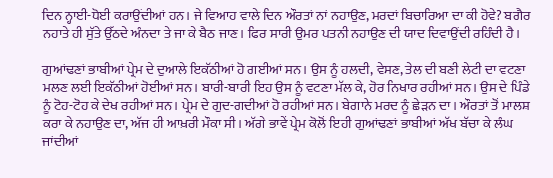ਦਿਨ ਨ੍ਹਾਈ-ਧੋਈ ਕਰਾਉਂਦੀਆਂ ਹਨ। ਜੇ ਵਿਆਹ ਵਾਲੇ ਦਿਨ ਔਰਤਾਂ ਨਾਂ ਨਹਾਉਣ, ਮਰਦਾਂ ਬਿਚਾਰਿਆ ਦਾ ਕੀ ਹੋਵੇ? ਬਗੈਰ ਨਹਾਤੇ ਹੀ ਸੁੱਤੇ ਉੱਠਦੇ ਅੰਨਦਾ ਤੇ ਜਾ ਕੇ ਬੈਠ ਜਾਣ। ਫਿਰ ਸਾਰੀ ਉਮਰ ਪਤਨੀ ਨਹਾਉਣ ਦੀ ਯਾਦ ਦਿਵਾਉਂਦੀ ਰਹਿੰਦੀ ਹੈ।

ਗੁਆਂਢਣਾਂ ਭਾਬੀਆਂ ਪ੍ਰੇਮ ਦੇ ਦੁਆਲੇ ਇਕੱਠੀਆਂ ਹੋ ਗਈਆਂ ਸਨ। ਉਸ ਨੂੰ ਹਲਦੀ, ਵੇਸਣ, ਤੇਲ ਦੀ ਬਣੀ ਲੇਟੀ ਦਾ ਵਟਣਾ ਮਲਣ ਲਈ ਇਕੱਠੀਆਂ ਹੋਈਆਂ ਸਨ। ਬਾਰੀ-ਬਾਰੀ ਇਹ ਉਸ ਨੂੰ ਵਟਣਾ ਮੱਲ ਕੇ, ਹੋਰ ਨਿਖਾਰ ਰਹੀਆਂ ਸਨ। ਉਸ ਦੇ ਪਿੰਡੇ ਨੂੰ ਟੋਹ-ਟੋਹ ਕੇ ਦੇਖ ਰਹੀਆਂ ਸਨ। ਪ੍ਰੇਮ ਦੇ ਗੁਦ-ਗਦੀਆਂ ਹੋ ਰਹੀਆਂ ਸਨ। ਬੇਗਾਨੇ ਮਰਦ ਨੂੰ ਛੇੜਨ ਦਾ। ਔਰਤਾਂ ਤੋਂ ਮਾਲਸ਼ ਕਰਾ ਕੇ ਨਹਾਉਣ ਦਾ, ਅੱਜ ਹੀ ਆਖ਼ਰੀ ਮੌਕਾ ਸੀ। ਅੱਗੇ ਭਾਵੇਂ ਪ੍ਰੇਮ ਕੋਲੋਂ ਇਹੀ ਗੁਆਂਢਣਾਂ ਭਾਬੀਆਂ ਅੱਖ ਬੱਚਾ ਕੇ ਲੰਘ ਜਾਂਦੀਆਂ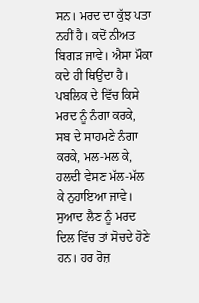ਸਨ। ਮਰਦ ਦਾ ਕੁੱਝ ਪਤਾ ਨਹੀਂ ਹੈ। ਕਦੋਂ ਨੀਅਤ ਬਿਗੜ ਜਾਵੇ। ਐਸਾ ਮੌਕਾ ਕਦੇ ਹੀ ਥਿਉਂਦਾ ਹੈ। ਪਬਲਿਕ ਦੇ ਵਿੱਚ ਕਿਸੇ ਮਰਦ ਨੂੰ ਨੰਗਾ ਕਰਕੇ, ਸਬ ਦੇ ਸਾਹਮਣੇ ਨੰਗਾ ਕਰਕੇ, ਮਲ-ਮਲ ਕੇ, ਹਲਦੀ ਵੇਸਣ ਮੱਲ-ਮੱਲ ਕੇ ਨੁਹਾਇਆ ਜਾਵੇ। ਸੁਆਦ ਲੈਣ ਨੂੰ ਮਰਦ ਦਿਲ ਵਿੱਚ ਤਾਂ ਸੋਚਦੇ ਹੋਣੇ ਹਨ। ਹਰ ਰੋਜ਼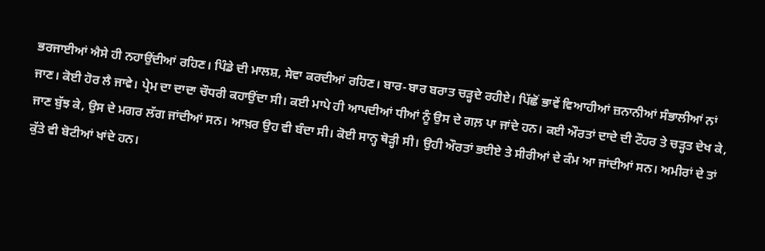ਭਰਜਾਈਆਂ ਐਸੇ ਹੀ ਨਹਾਉਂਦੀਆਂ ਰਹਿਣ। ਪਿੰਡੇ ਦੀ ਮਾਲਸ਼, ਸੇਵਾ ਕਰਦੀਆਂ ਰਹਿਣ। ਬਾਰ-ਬਾਰ ਬਰਾਤ ਚੜ੍ਹਦੇ ਰਹੀਏ। ਪਿੱਛੋਂ ਭਾਵੇਂ ਵਿਆਹੀਆਂ ਜ਼ਨਾਨੀਆਂ ਸੰਭਾਲੀਆਂ ਨਾਂ ਜਾਣ। ਕੋਈ ਹੋਰ ਲੈ ਜਾਵੇ। ਪ੍ਰੇਮ ਦਾ ਦਾਦਾ ਚੌਧਰੀ ਕਹਾਉਂਦਾ ਸੀ। ਕਈ ਮਾਪੇ ਹੀ ਆਪਦੀਆਂ ਧੀਆਂ ਨੂੰ ਉਸ ਦੇ ਗਲ਼ ਪਾ ਜਾਂਦੇ ਹਨ। ਕਈ ਔਰਤਾਂ ਦਾਦੇ ਦੀ ਟੌਹਰ ਤੇ ਚੜ੍ਹਤ ਦੇਖ ਕੇ, ਜਾਣ ਬੁੱਝ ਕੇ, ਉਸ ਦੇ ਮਗਰ ਲੱਗ ਜਾਂਦੀਆਂ ਸਨ। ਆਖ਼ਰ ਉਹ ਵੀ ਬੰਦਾ ਸੀ। ਕੋਈ ਸਾਨ੍ਹ ਥੋੜ੍ਹੀ ਸੀ। ਉਹੀ ਔਰਤਾਂ ਭਈਏ ਤੇ ਸੀਰੀਆਂ ਦੇ ਕੰਮ ਆ ਜਾਂਦੀਆਂ ਸਨ। ਅਮੀਰਾਂ ਦੇ ਤਾਂ ਕੁੱਤੇ ਵੀ ਬੋਟੀਆਂ ਖਾਂਦੇ ਹਨ।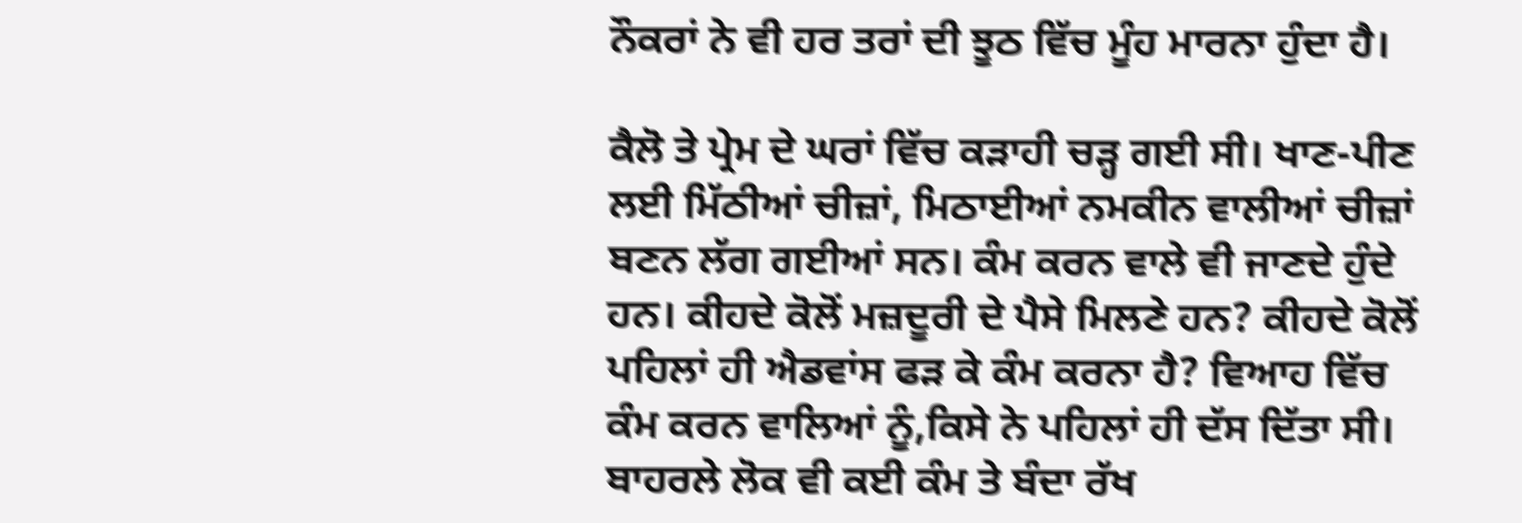ਨੌਕਰਾਂ ਨੇ ਵੀ ਹਰ ਤਰਾਂ ਦੀ ਝੂਠ ਵਿੱਚ ਮੂੰਹ ਮਾਰਨਾ ਹੁੰਦਾ ਹੈ।

ਕੈਲੋ ਤੇ ਪ੍ਰੇਮ ਦੇ ਘਰਾਂ ਵਿੱਚ ਕੜਾਹੀ ਚੜ੍ਹ ਗਈ ਸੀ। ਖਾਣ-ਪੀਣ ਲਈ ਮਿੱਠੀਆਂ ਚੀਜ਼ਾਂ, ਮਿਠਾਈਆਂ ਨਮਕੀਨ ਵਾਲੀਆਂ ਚੀਜ਼ਾਂ ਬਣਨ ਲੱਗ ਗਈਆਂ ਸਨ। ਕੰਮ ਕਰਨ ਵਾਲੇ ਵੀ ਜਾਣਦੇ ਹੁੰਦੇ ਹਨ। ਕੀਹਦੇ ਕੋਲੋਂ ਮਜ਼ਦੂਰੀ ਦੇ ਪੈਸੇ ਮਿਲਣੇ ਹਨ? ਕੀਹਦੇ ਕੋਲੋਂ ਪਹਿਲਾਂ ਹੀ ਐਡਵਾਂਸ ਫੜ ਕੇ ਕੰਮ ਕਰਨਾ ਹੈ? ਵਿਆਹ ਵਿੱਚ ਕੰਮ ਕਰਨ ਵਾਲਿਆਂ ਨੂੰ,ਕਿਸੇ ਨੇ ਪਹਿਲਾਂ ਹੀ ਦੱਸ ਦਿੱਤਾ ਸੀ। ਬਾਹਰਲੇ ਲੋਕ ਵੀ ਕਈ ਕੰਮ ਤੇ ਬੰਦਾ ਰੱਖ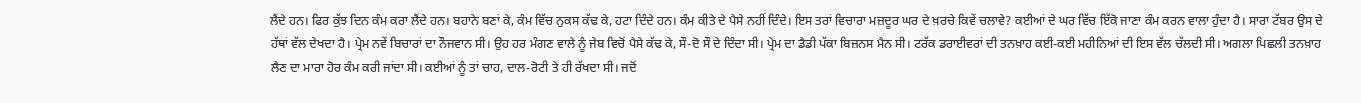ਲੈਂਦੇ ਹਨ। ਫਿਰ ਕੁੱਝ ਦਿਨ ਕੰਮ ਕਰਾ ਲੈਂਦੇ ਹਨ। ਬਹਾਨੇ ਬਣਾਂ ਕੇ, ਕੰਮ ਵਿੱਚ ਨੁਕਸ ਕੱਢ ਕੇ, ਹਟਾ ਦਿੰਦੇ ਹਨ। ਕੰਮ ਕੀਤੇ ਦੇ ਪੈਸੇ ਨਹੀਂ ਦਿੰਦੇ। ਇਸ ਤਰਾਂ ਵਿਚਾਰਾ ਮਜ਼ਦੂਰ ਘਰ ਦੇ ਖ਼ਰਚੇ ਕਿਵੇਂ ਚਲਾਵੇ? ਕਈਆਂ ਦੇ ਘਰ ਵਿੱਚ ਇੱਕੋ ਜਾਣਾ ਕੰਮ ਕਰਨ ਵਾਲਾ ਹੁੰਦਾ ਹੈ। ਸਾਰਾ ਟੱਬਰ ਉਸ ਦੇ ਹੱਥਾਂ ਵੱਲ ਦੇਖਦਾ ਹੈ। ਪ੍ਰੇਮ ਨਵੇਂ ਬਿਚਾਰਾਂ ਦਾ ਨੌਜਵਾਨ ਸੀ। ਉਹ ਹਰ ਮੰਗਣ ਵਾਲੇ ਨੂੰ ਜੇਬ ਵਿਚੋਂ ਪੈਸੇ ਕੱਢ ਕੇ, ਸੌ-ਦੋ ਸੌ ਦੇ ਦਿੰਦਾ ਸੀ। ਪ੍ਰੇਮ ਦਾ ਡੈਡੀ ਪੱਕਾ ਬਿਜ਼ਨਸ ਮੈਨ ਸੀ। ਟਰੱਕ ਡਰਾਈਵਰਾਂ ਦੀ ਤਨਖ਼ਾਹ ਕਈ-ਕਈ ਮਹੀਨਿਆਂ ਦੀ ਇਸ ਵੱਲ ਚੱਲਦੀ ਸੀ। ਅਗਲਾ ਪਿਛਲੀ ਤਨਖ਼ਾਹ ਲੈਣ ਦਾ ਮਾਰਾ ਹੋਰ ਕੰਮ ਕਰੀ ਜਾਂਦਾ ਸੀ। ਕਈਆਂ ਨੂੰ ਤਾਂ ਚਾਹ, ਦਾਲ-ਰੋਟੀ ਤੇ ਹੀ ਰੱਖਦਾ ਸੀ। ਜਦੋਂ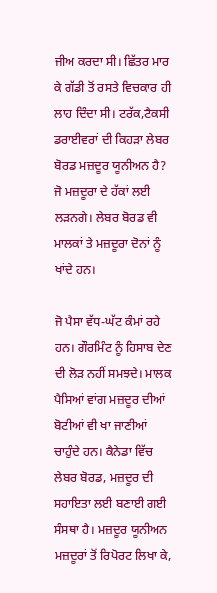ਜੀਅ ਕਰਦਾ ਸੀ। ਛਿੱਤਰ ਮਾਰ ਕੇ ਗੱਡੀ ਤੋਂ ਰਸਤੇ ਵਿਚਕਾਰ ਹੀ ਲਾਹ ਦਿੰਦਾ ਸੀ। ਟਰੱਕ,ਟੈਕਸੀ ਡਰਾਈਵਰਾਂ ਦੀ ਕਿਹੜਾ ਲੇਬਰ ਬੋਰਡ ਮਜ਼ਦੂਰ ਯੂਨੀਅਨ ਹੈ? ਜੋ ਮਜ਼ਦੂਰਾ ਦੇ ਹੱਕਾਂ ਲਈ ਲੜਨਗੇ। ਲੇਬਰ ਬੋਰਡ ਵੀ ਮਾਲਕਾਂ ਤੇ ਮਜ਼ਦੂਰਾ ਦੋਨਾਂ ਨੂੰ ਖਾਂਦੇ ਹਨ।

ਜੋ ਪੈਸਾ ਵੱਧ-ਘੱਟ ਕੰਮਾਂ ਰਹੇ ਹਨ। ਗੌਰਮਿੰਟ ਨੂੰ ਹਿਸਾਬ ਦੇਣ ਦੀ ਲੋੜ ਨਹੀਂ ਸਮਝਦੇ। ਮਾਲਕ ਪੈਸਿਆਂ ਵਾਂਗ ਮਜ਼ਦੂਰ ਦੀਆਂ ਬੋਟੀਆਂ ਵੀ ਖਾ ਜਾਣੀਆਂ ਚਾਹੁੰਦੇ ਹਨ। ਕੈਨੇਡਾ ਵਿੱਚ ਲੇਬਰ ਬੋਰਡ, ਮਜ਼ਦੂਰ ਦੀ ਸਹਾਇਤਾ ਲਈ ਬਣਾਈ ਗਈ ਸੰਸਥਾ ਹੈ। ਮਜ਼ਦੂਰ ਯੂਨੀਅਨ ਮਜ਼ਦੂਰਾਂ ਤੋਂ ਰਿਪੋਰਟ ਲਿਖਾ ਕੇ,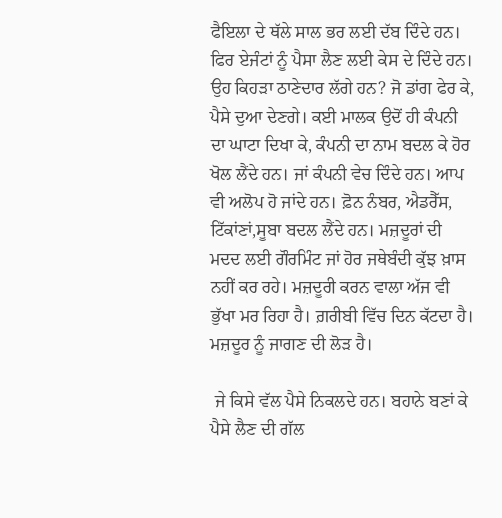ਫੈਇਲਾ ਦੇ ਥੱਲੇ ਸਾਲ ਭਰ ਲਈ ਦੱਬ ਦਿੰਦੇ ਹਨ। ਫਿਰ ਏਜੰਟਾਂ ਨੂੰ ਪੈਸਾ ਲੈਣ ਲਈ ਕੇਸ ਦੇ ਦਿੰਦੇ ਹਨ। ਉਹ ਕਿਹੜਾ ਠਾਣੇਦਾਰ ਲੱਗੇ ਹਨ? ਜੋ ਡਾਂਗ ਫੇਰ ਕੇ, ਪੈਸੇ ਦੁਆ ਦੇਣਗੇ। ਕਈ ਮਾਲਕ ਉਦੋਂ ਹੀ ਕੰਪਨੀ ਦਾ ਘਾਟਾ ਦਿਖਾ ਕੇ, ਕੰਪਨੀ ਦਾ ਨਾਮ ਬਦਲ ਕੇ ਹੋਰ ਖੋਲ ਲੈਂਦੇ ਹਨ। ਜਾਂ ਕੰਪਨੀ ਵੇਚ ਦਿੰਦੇ ਹਨ। ਆਪ ਵੀ ਅਲੋਪ ਹੋ ਜਾਂਦੇ ਹਨ। ਫ਼ੋਨ ਨੰਬਰ, ਐਡਰੈੱਸ, ਟਿੱਕਾਂਣਾਂ,ਸੂਬਾ ਬਦਲ ਲੈਂਦੇ ਹਨ। ਮਜ਼ਦੂਰਾਂ ਦੀ ਮਦਦ ਲਈ ਗੌਰਮਿੰਟ ਜਾਂ ਹੋਰ ਜਥੇਬੰਦੀ ਕੁੱਝ ਖ਼ਾਸ ਨਹੀਂ ਕਰ ਰਹੇ। ਮਜ਼ਦੂਰੀ ਕਰਨ ਵਾਲਾ ਅੱਜ ਵੀ ਭੁੱਖਾ ਮਰ ਰਿਹਾ ਹੈ। ਗ਼ਰੀਬੀ ਵਿੱਚ ਦਿਨ ਕੱਟਦਾ ਹੈ। ਮਜ਼ਦੂਰ ਨੂੰ ਜਾਗਣ ਦੀ ਲੋੜ ਹੈ।

 ਜੇ ਕਿਸੇ ਵੱਲ ਪੈਸੇ ਨਿਕਲਦੇ ਹਨ। ਬਹਾਨੇ ਬਣਾਂ ਕੇ ਪੈਸੇ ਲੈਣ ਦੀ ਗੱਲ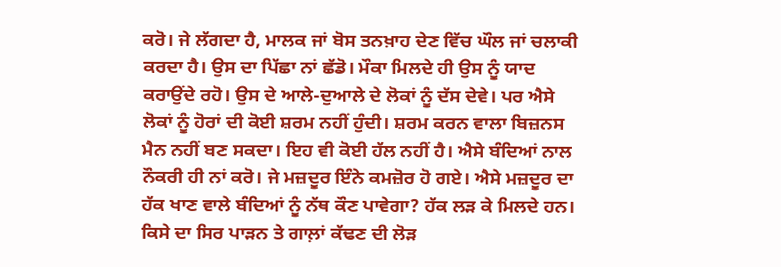ਕਰੋ। ਜੇ ਲੱਗਦਾ ਹੈ, ਮਾਲਕ ਜਾਂ ਬੋਸ ਤਨਖ਼ਾਹ ਦੇਣ ਵਿੱਚ ਘੌਲ ਜਾਂ ਚਲਾਕੀ ਕਰਦਾ ਹੈ। ਉਸ ਦਾ ਪਿੱਛਾ ਨਾਂ ਛੱਡੋ। ਮੌਕਾ ਮਿਲਦੇ ਹੀ ਉਸ ਨੂੰ ਯਾਦ ਕਰਾਉਂਦੇ ਰਹੋ। ਉਸ ਦੇ ਆਲੇ-ਦੁਆਲੇ ਦੇ ਲੋਕਾਂ ਨੂੰ ਦੱਸ ਦੇਵੇ। ਪਰ ਐਸੇ ਲੋਕਾਂ ਨੂੰ ਹੋਰਾਂ ਦੀ ਕੋਈ ਸ਼ਰਮ ਨਹੀਂ ਹੁੰਦੀ। ਸ਼ਰਮ ਕਰਨ ਵਾਲਾ ਬਿਜ਼ਨਸ ਮੈਨ ਨਹੀਂ ਬਣ ਸਕਦਾ। ਇਹ ਵੀ ਕੋਈ ਹੱਲ ਨਹੀਂ ਹੈ। ਐਸੇ ਬੰਦਿਆਂ ਨਾਲ ਨੌਕਰੀ ਹੀ ਨਾਂ ਕਰੋ। ਜੇ ਮਜ਼ਦੂਰ ਇੰਨੇ ਕਮਜ਼ੋਰ ਹੋ ਗਏ। ਐਸੇ ਮਜ਼ਦੂਰ ਦਾ ਹੱਕ ਖਾਣ ਵਾਲੇ ਬੰਦਿਆਂ ਨੂੰ ਨੱਥ ਕੌਣ ਪਾਵੇਗਾ? ਹੱਕ ਲੜ ਕੇ ਮਿਲਦੇ ਹਨ। ਕਿਸੇ ਦਾ ਸਿਰ ਪਾੜਨ ਤੇ ਗਾਲ਼ਾਂ ਕੱਢਣ ਦੀ ਲੋੜ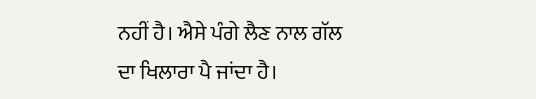ਨਹੀਂ ਹੈ। ਐਸੇ ਪੰਗੇ ਲੈਣ ਨਾਲ ਗੱਲ ਦਾ ਖਿਲਾਰਾ ਪੈ ਜਾਂਦਾ ਹੈ।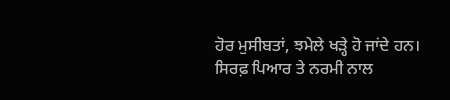ਹੋਰ ਮੁਸੀਬਤਾਂ, ਝਮੇਲੇ ਖੜ੍ਹੇ ਹੋ ਜਾਂਦੇ ਹਨ। ਸਿਰਫ਼ ਪਿਆਰ ਤੇ ਨਰਮੀ ਨਾਲ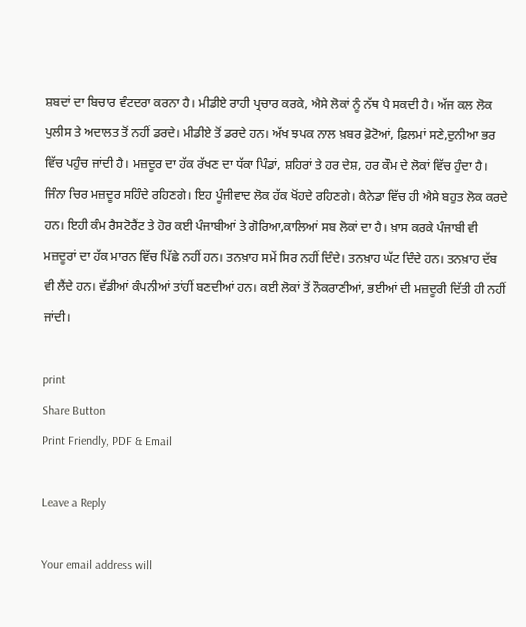ਸ਼ਬਦਾਂ ਦਾ ਬਿਚਾਰ ਵੰਟਦਰਾ ਕਰਨਾ ਹੈ। ਮੀਡੀਏ ਰਾਹੀ ਪ੍ਰਚਾਰ ਕਰਕੇ, ਐਸੇ ਲੋਕਾਂ ਨੂੰ ਨੱਥ ਪੈ ਸਕਦੀ ਹੈ। ਅੱਜ ਕਲ ਲੋਕ ਪੁਲੀਸ ਤੇ ਅਦਾਲਤ ਤੋਂ ਨਹੀਂ ਡਰਦੇ। ਮੀਡੀਏ ਤੋਂ ਡਰਦੇ ਹਨ। ਅੱਖ ਝਪਕ ਨਾਲ ਖ਼ਬਰ ਫ਼ੋਟੋਆਂ, ਫ਼ਿਲਮਾਂ ਸਣੇ,ਦੁਨੀਆ ਭਰ ਵਿੱਚ ਪਹੁੰਚ ਜਾਂਦੀ ਹੈ। ਮਜ਼ਦੂਰ ਦਾ ਹੱਕ ਰੱਖਣ ਦਾ ਧੱਕਾ ਪਿੰਡਾਂ, ਸ਼ਹਿਰਾਂ ਤੇ ਹਰ ਦੇਸ਼, ਹਰ ਕੌਮ ਦੇ ਲੋਕਾਂ ਵਿੱਚ ਹੁੰਦਾ ਹੈ। ਜਿੰਨਾ ਚਿਰ ਮਜ਼ਦੂਰ ਸਹਿੰਦੇ ਰਹਿਣਗੇ। ਇਹ ਪੂੰਜੀਵਾਦ ਲੋਕ ਹੱਕ ਖੋਂਹਦੇ ਰਹਿਣਗੇ। ਕੈਨੇਡਾ ਵਿੱਚ ਹੀ ਐਸੇ ਬਹੁਤ ਲੋਕ ਕਰਦੇ ਹਨ। ਇਹੀ ਕੰਮ ਰੈਸਟੋਰੈਂਟ ਤੇ ਹੋਰ ਕਈ ਪੰਜਾਬੀਆਂ ਤੇ ਗੋਰਿਆ,ਕਾਲਿਆਂ ਸਬ ਲੋਕਾਂ ਦਾ ਹੈ। ਖ਼ਾਸ ਕਰਕੇ ਪੰਜਾਬੀ ਵੀ ਮਜ਼ਦੂਰਾਂ ਦਾ ਹੱਕ ਮਾਰਨ ਵਿੱਚ ਪਿੱਛੇ ਨਹੀਂ ਹਨ। ਤਨਖ਼ਾਹ ਸਮੇਂ ਸਿਰ ਨਹੀਂ ਦਿੰਦੇ। ਤਨਖ਼ਾਹ ਘੱਟ ਦਿੰਦੇ ਹਨ। ਤਨਖ਼ਾਹ ਦੱਬ ਵੀ ਲੈਂਦੇ ਹਨ। ਵੱਡੀਆਂ ਕੰਪਨੀਆਂ ਤਾਂਹੀਂ ਬਣਦੀਆਂ ਹਨ। ਕਈ ਲੋਕਾਂ ਤੋਂ ਨੌਕਰਾਣੀਆਂ, ਭਈਆਂ ਦੀ ਮਜ਼ਦੂਰੀ ਦਿੱਤੀ ਹੀ ਨਹੀਂ ਜਾਂਦੀ।

print
Share Button
Print Friendly, PDF & Email

Leave a Reply

Your email address will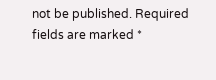not be published. Required fields are marked *